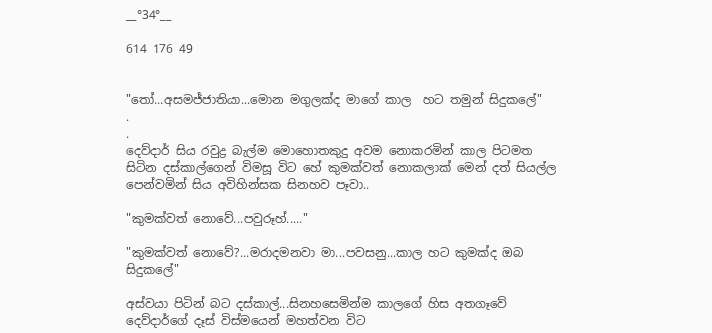__°34°__

614 176 49


"තෝ...අසමජ්ජාතියා...මොන මගුලක්ද මාගේ කාල  හට තමුන් සිදුකලේ"
.
.
දෙව්දාර් සිය රවුද්‍ර බැල්ම මොහොතකුදු අවම නොකරමින් කාල පිටමත සිටින දස්කාල්ගෙන් විමසූ විට හේ කුමක්වත් නොකලාක් මෙන් දත් සියල්ල පෙන්වමින් සිය අවිහින්සක සිනහව පෑවා..

"කුමක්වත් නොවේ...පවුරූහ්....."

"කුමක්වත් නොවේ?...මරාදමනවා මා...පවසනු...කාල හට කුමක්ද ඔබ සිදුකලේ"

අස්වයා පිටින් බට දස්කාල්...සිනහසෙමින්ම කාලගේ හිස අතගෑවේ දෙව්දාර්ගේ දෑස් විස්මයෙන් මහත්වන විට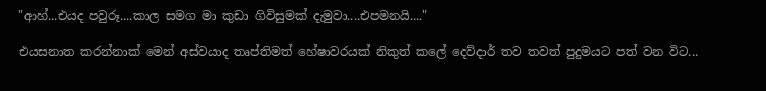"ආහ්...එයද පවුරූ....කාල සමග මා කුඩා ගිවිසුමක් දැමුවා....එපමනයි...."

එයසනාත කරන්නාක් මෙන් අස්වයාද තෘප්තිමත් හේෂාවරයක් නිකුත් කලේ දෙව්දාර් තව තවත් පුදුමයට පත් වන විට...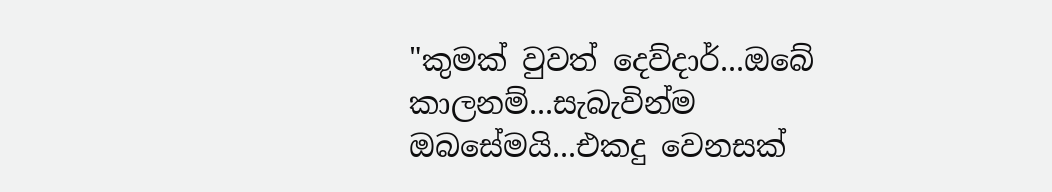"කුමක් වුවත් දෙව්දාර්...ඔබේ කාලනම්...සැබැවින්ම ඔබසේමයි...එකදු වෙනසක්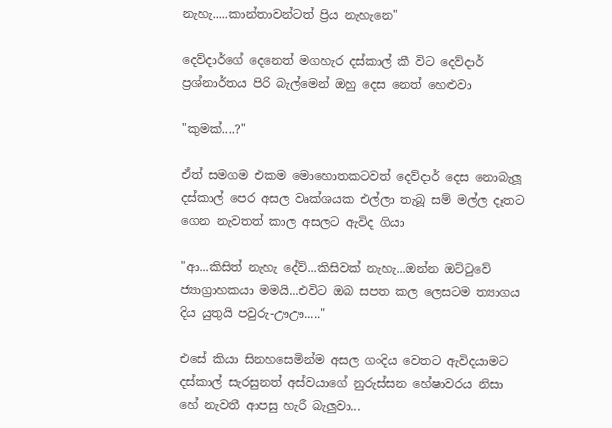නැහැ.....කාන්තාවන්ටත් ප්‍රිය නැහැනෙ"

දෙව්දාර්ගේ දෙනෙත් මගහැර දස්කාල් කී විට දෙව්දාර් ප්‍රශ්නාර්තය පිරි බැල්මෙන් ඔහු දෙස නෙත් හෙළුවා

"කුමක්....?"

ඒත් සමගම එකම මොහොතකටවත් දෙව්දාර් දෙස නොබැලූ දස්කාල් පෙර අසල වෘක්ශයක එල්ලා තැබූ සම් මල්ල දෑතට ගෙන නැවතත් කාල අසලට ඇවිද ගියා

"ආ...කිසිත් නැහැ දේව්...කිසිවක් නැහැ...ඔන්න ඔට්ටුවේ ජ්‍යාග්‍රාහකයා මමයි...එවිට ඔබ සපත කල ලෙසටම ත්‍යාගය දිය යුතුයි පවුරු-ඌඌ....."

එසේ කියා සිනහසෙමින්ම අසල ගංදිය වෙතට ඇවිදයාමට දස්කාල් සැරසුනත් අස්වයාගේ නුරුස්සන හේෂාවරය නිසා හේ නැවතී ආපසු හැරී බැලුවා...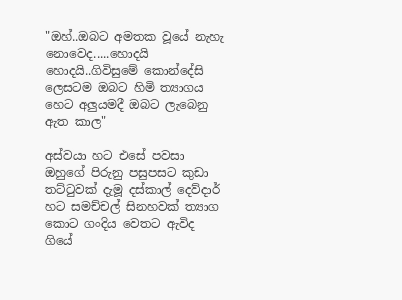"ඔහ්..ඔබට අමතක වූයේ නැහැ නොවෙද.....හොදයි හොදයි..ගිවිසුමේ කොන්දේසි ලෙසටම ඔබට හිමි ත්‍යාගය හෙට අලුයමදී ඔබට ලැබෙනු ඇත කාල"

අස්වයා හට එසේ පවසා ඔහුගේ පිරුනු පසුපසට කුඩා තට්ටුවක් දැමූ දස්කාල් දෙව්දාර් හට සමච්චල් සිනහවක් ත්‍යාග කොට ගංදිය වෙතට ඇවිද ගියේ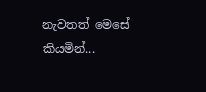නැවතත් මෙසේ කියමින්...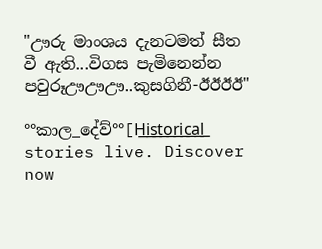"ඌරු මාංශය දැනටමත් සීත වී ඇති...විගස පැමිනෙන්න පවුරූඌඌඌ..කුසගිනී-ඊඊඊඊ"

°°කාල_දේව්°°[H͟i͟s͟t͟o͟r͟i͟c͟a͟l͟ stories live. Discover now